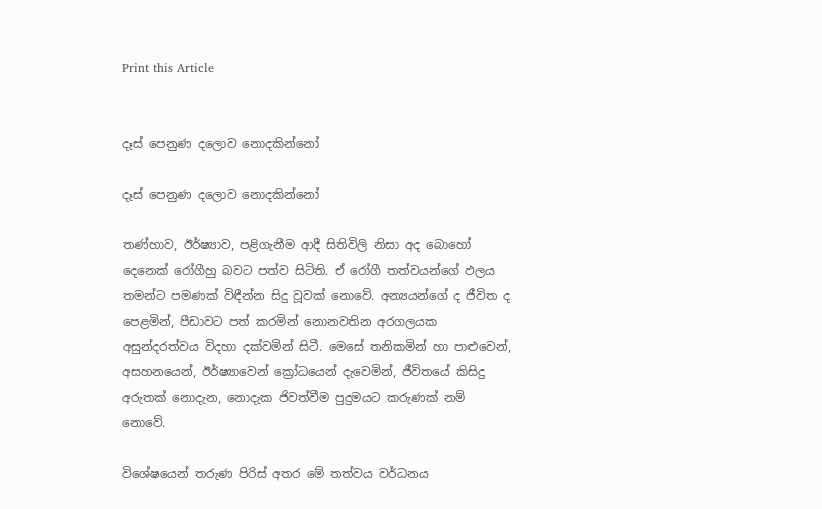Print this Article


දෑස් පෙනුණ දලොව නොදකින්නෝ

දෑස් පෙනුණ දලොව නොදකින්නෝ

තණ්හාව, ඊර්ෂ්‍යාව, පළිගැනීම ආදී සිතිවිලි නිසා අද බොහෝ දෙනෙක් රෝගීහු බවට පත්ව සිටිති. ඒ රෝගී තත්වයන්ගේ ඵලය තමන්ට පමණක් විඳීන්න සිදු වූවක් නොවේ. අන්‍යයන්ගේ ද ජීවිත ද පෙළමින්, පීඩාවට පත් කරමින් නොනවතින අරගලයක අසුන්දරත්වය විදහා දක්වමින් සිටී. මෙසේ තනිකමින් හා පාළුවෙන්, අසහනයෙන්, ඊර්ෂ්‍යාවෙන් ක්‍රෝධයෙන් දැවෙමින්, ජීවිතයේ කිසිදු අරුතක් නොදැන, නොදැක ජිවත්වීම පුදුමයට කරුණක් නම් නොවේ.

විශේෂයෙන් තරුණ පිරිස් අතර මේ තත්වය වර්ධනය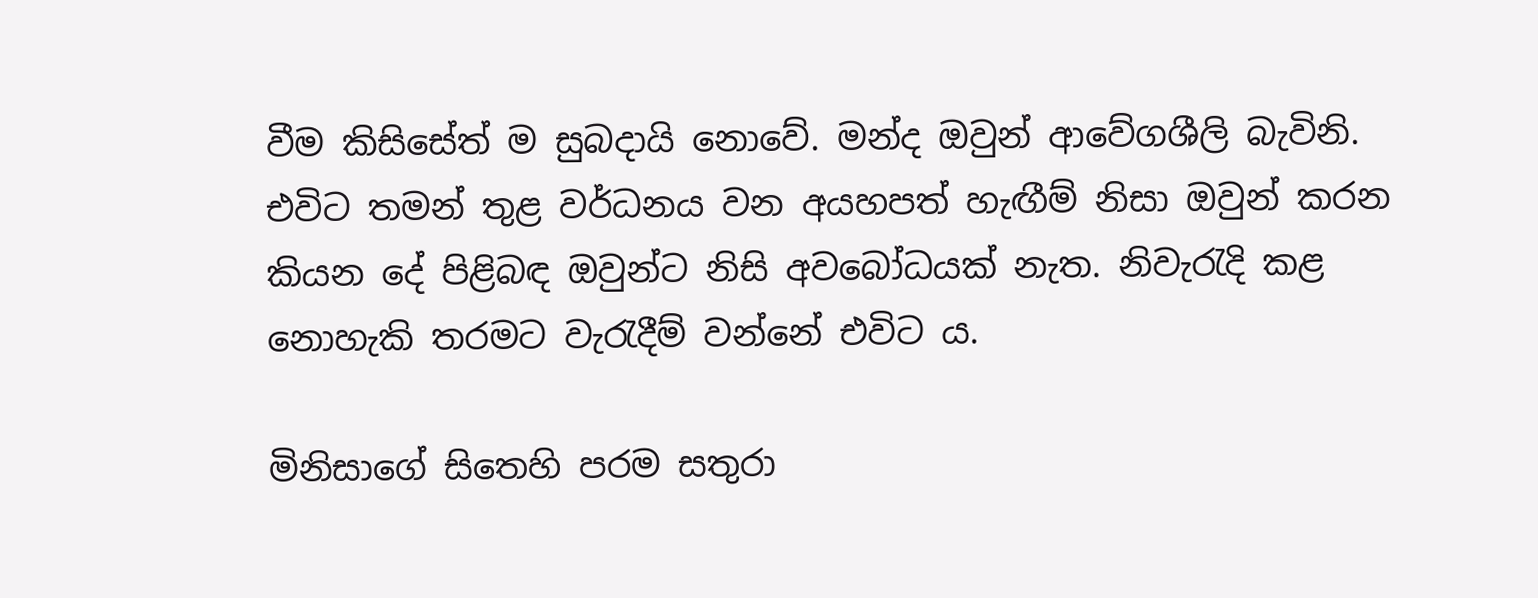වීම කිසිසේත් ම සුබදායි නොවේ. මන්ද ඔවුන් ආවේගශීලි බැවිනි. එවිට තමන් තුළ වර්ධනය වන අයහපත් හැඟීම් නිසා ඔවුන් කරන කියන දේ පිළිබඳ ඔවුන්ට නිසි අවබෝධයක් නැත. නිවැරැදි කළ නොහැකි තරමට වැරැදීම් වන්නේ එවිට ය.

මිනිසාගේ සිතෙහි පරම සතුරා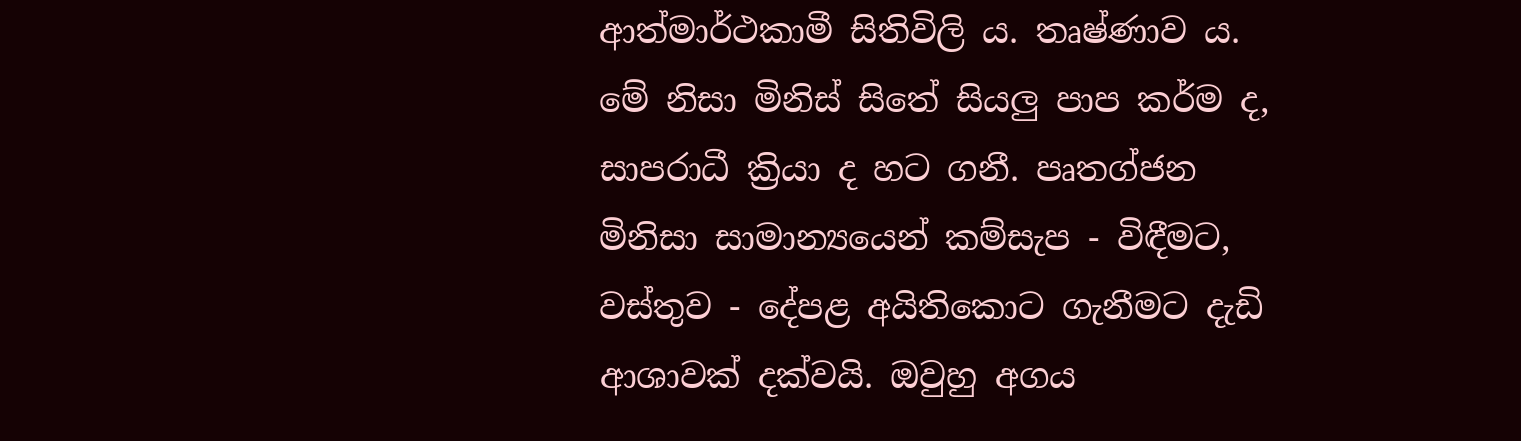ආත්මාර්ථකාමී සිතිවිලි ය. තෘෂ්ණාව ය. මේ නිසා මිනිස් සිතේ සියලු පාප කර්ම ද, සාපරාධී ක්‍රියා ද හට ගනී. පෘතග්ජන මිනිසා සාමාන්‍යයෙන් කම්සැප - විඳීමට, වස්තුව - දේපළ අයිතිකොට ගැනීමට දැඩි ආශාවක් දක්වයි. ඔවුහු අගය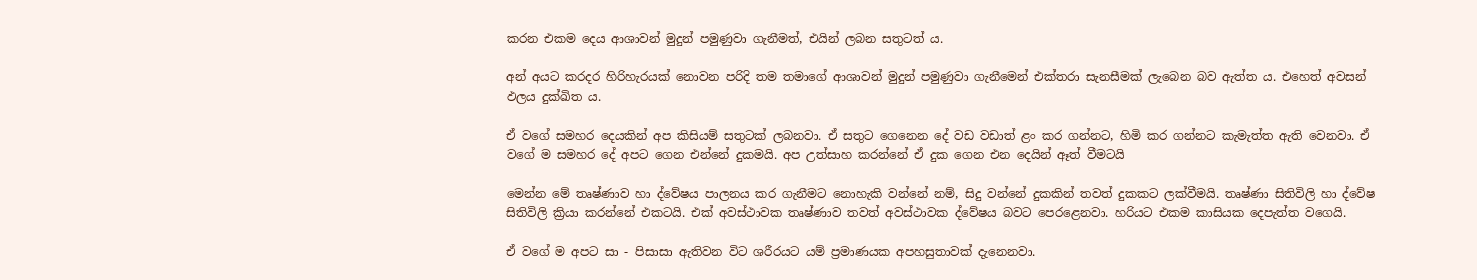කරන එකම දෙය ආශාවන් මුදුන් පමුණුවා ගැනීමත්, එයින් ලබන සතුටත් ය.

අන් අයට කරදර හිරිහැරයක් නොවන පරිදි තම තමාගේ ආශාවන් මුදුන් පමුණුවා ගැනීමෙන් එක්තරා සැනසීමක් ලැබෙන බව ඇත්ත ය. එහෙත් අවසන් ඵලය දුක්ඛිත ය.

ඒ වගේ සමහර දෙයකින් අප කිසියම් සතුටක් ලබනවා. ඒ සතුට ගෙනෙන දේ වඩ වඩාත් ළං කර ගන්නට, හිමි කර ගන්නට කැමැත්ත ඇති වෙනවා. ඒ වගේ ම සමහර දේ අපට ගෙන එන්නේ දුකමයි. අප උත්සාහ කරන්නේ ඒ දුක ගෙන එන දෙයින් ඈත් වීමටයි

මෙන්න මේ තෘෂ්ණාව හා ද්වේෂය පාලනය කර ගැනීමට නොහැකි වන්නේ නම්, සිදු වන්නේ දුකකින් තවත් දුකකට ලක්වීමයි. තෘෂ්ණා සිතිවිලි හා ද්වේෂ සිතිවිලි ක්‍රියා කරන්නේ එකටයි. එක් අවස්ථාවක තෘෂ්ණාව තවත් අවස්ථාවක ද්වේෂය බවට පෙරළෙනවා. හරියට එකම කාසියක දෙපැත්ත වගෙයි.

ඒ වගේ ම අපට සා - පිසාසා ඇතිවන විට ශරීරයට යම් ප්‍රමාණයක අපහසුතාවක් දැනෙනවා.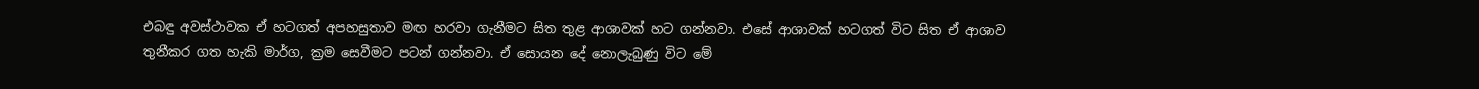එබඳු අවස්ථාවක ඒ හටගත් අපහසුතාව මඟ හරවා ගැනීමට සිත තුළ ආශාවක් හට ගන්නවා. එසේ ආශාවක් හටගත් විට සිත ඒ ආශාව තුනීකර ගත හැකි මාර්ග, ක්‍රම සෙවීමට පටන් ගන්නවා. ඒ සොයන දේ නොලැබුණු විට මේ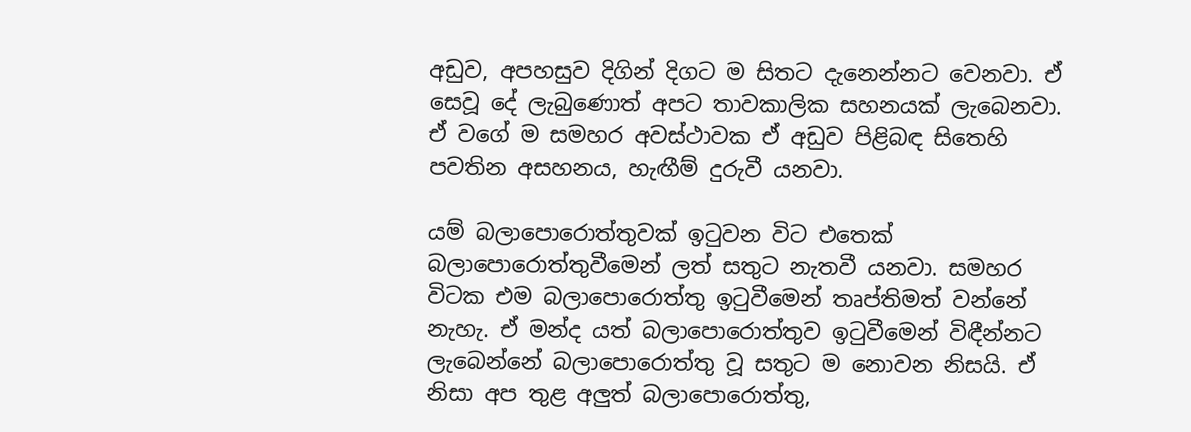අඩුව, අපහසුව දිගින් දිගට ම සිතට දැනෙන්නට වෙනවා. ඒ සෙවූ දේ ලැබුණොත් අපට තාවකාලික සහනයක් ලැබෙනවා. ඒ වගේ ම සමහර අවස්ථාවක ඒ අඩුව පිළිබඳ සිතෙහි පවතින අසහනය, හැඟීම් දුරුවී යනවා.

යම් බලාපොරොත්තුවක් ඉටුවන විට එතෙක් බලාපොරොත්තුවීමෙන් ලත් සතුට නැතවී යනවා. සමහර විටක එම බලාපොරොත්තු ඉටුවීමෙන් තෘප්තිමත් වන්නේ නැහැ. ඒ මන්ද යත් බලාපොරොත්තුව ඉටුවීමෙන් විඳීන්නට ලැබෙන්නේ බලාපොරොත්තු වූ සතුට ම නොවන නිසයි. ඒ නිසා අප තුළ අලුත් බලාපොරොත්තු,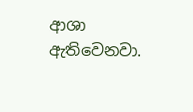ආශා ඇතිවෙනවා.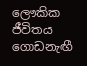ලෞකික ජීවිතය ගොඩනැඟී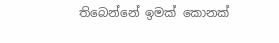තිබෙන්නේ ඉමක් කොනක්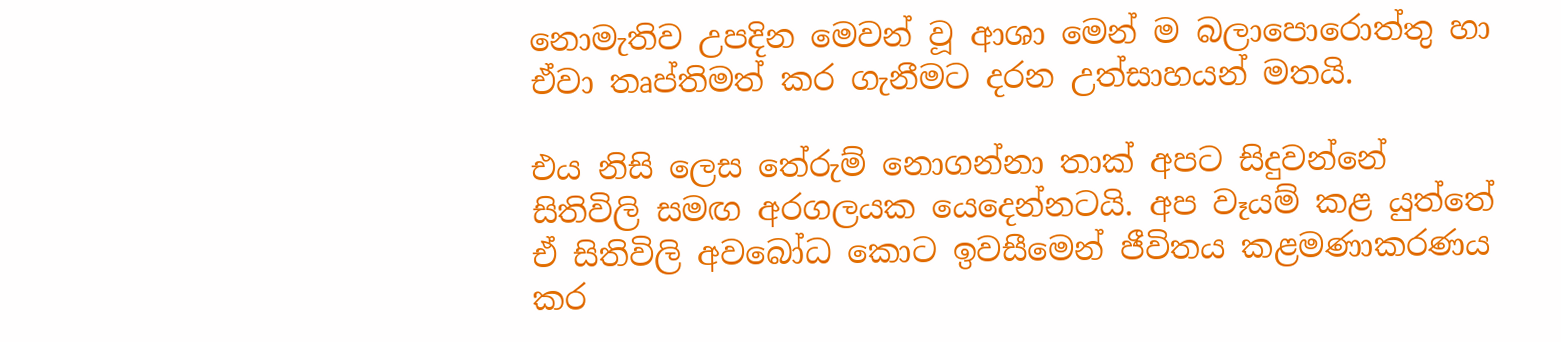නොමැතිව උපදින මෙවන් වූ ආශා මෙන් ම බලාපොරොත්තු හා ඒවා තෘප්තිමත් කර ගැනීමට දරන උත්සාහයන් මතයි.

එය නිසි ලෙස තේරුම් නොගන්නා තාක් අපට සිදුවන්නේ සිතිවිලි සමඟ අරගලයක යෙදෙන්නටයි. අප වෑයම් කළ යුත්තේ ඒ සිතිවිලි අවබෝධ කොට ඉවසීමෙන් ජීවිතය කළමණාකරණය කර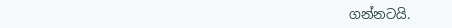ගන්නටයි.